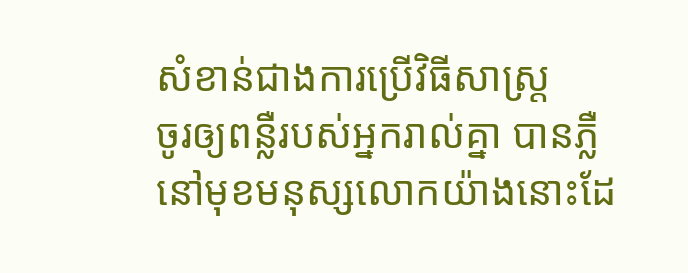សំខាន់ជាងការប្រើវិធីសាស្រ្ត
ចូរឲ្យពន្លឺរបស់អ្នករាល់គ្នា បានភ្លឺនៅមុខមនុស្សលោកយ៉ាងនោះដែ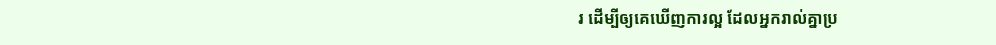រ ដើម្បីឲ្យគេឃើញការល្អ ដែលអ្នករាល់គ្នាប្រ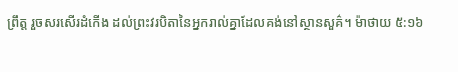ព្រឹត្ត រួចសរសើរដំកើង ដល់ព្រះវរបិតានៃអ្នករាល់គ្នាដែលគង់នៅស្ថានសួគ៌។ ម៉ាថាយ ៥:១៦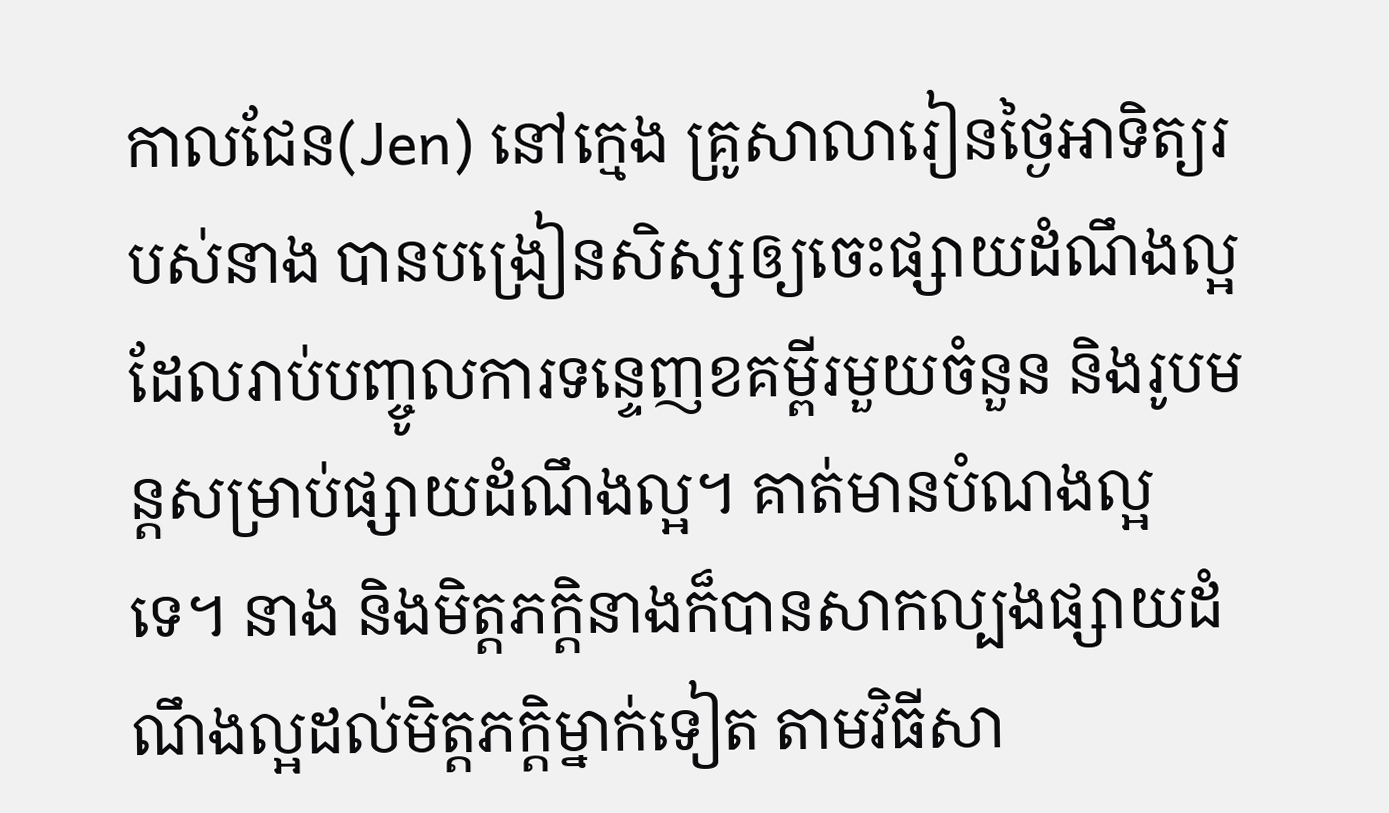កាលជែន(Jen) នៅក្មេង គ្រូសាលារៀនថ្ងៃអាទិត្យរបស់នាង បានបង្រៀនសិស្សឲ្យចេះផ្សាយដំណឹងល្អ ដែលរាប់បញ្ចូលការទន្ទេញខគម្ពីរមួយចំនួន និងរូបមន្តសម្រាប់ផ្សាយដំណឹងល្អ។ គាត់មានបំណងល្អទេ។ នាង និងមិត្តភក្តិនាងក៏បានសាកល្បងផ្សាយដំណឹងល្អដល់មិត្តភក្តិម្នាក់ទៀត តាមវិធីសា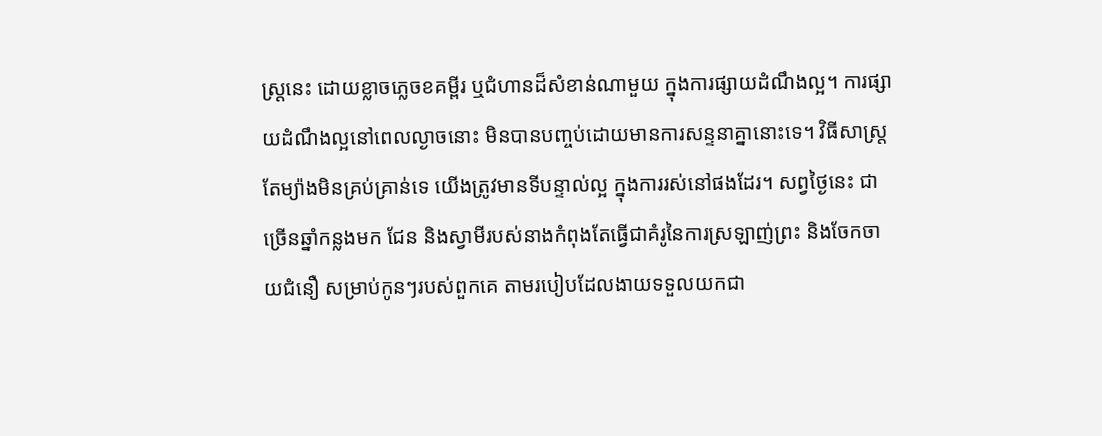ស្រ្តនេះ ដោយខ្លាចភ្លេចខគម្ពីរ ឬជំហានដ៏សំខាន់ណាមួយ ក្នុងការផ្សាយដំណឹងល្អ។ ការផ្សាយដំណឹងល្អនៅពេលល្ងាចនោះ មិនបានបញ្ចប់ដោយមានការសន្ទនាគ្នានោះទេ។ វិធីសាស្រ្តតែម្យ៉ាងមិនគ្រប់គ្រាន់ទេ យើងត្រូវមានទីបន្ទាល់ល្អ ក្នុងការរស់នៅផងដែរ។ សព្វថ្ងៃនេះ ជាច្រើនឆ្នាំកន្លងមក ជែន និងស្វាមីរបស់នាងកំពុងតែធ្វើជាគំរូនៃការស្រឡាញ់ព្រះ និងចែកចាយជំនឿ សម្រាប់កូនៗរបស់ពួកគេ តាមរបៀបដែលងាយទទួលយកជា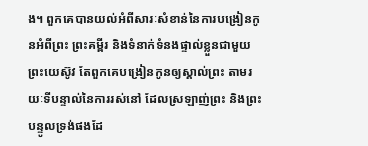ង។ ពួកគេបានយល់អំពីសារៈសំខាន់នៃការបង្រៀនកូនអំពីព្រះ ព្រះគម្ពីរ និងទំនាក់ទំនងផ្ទាល់ខ្លួនជាមួយព្រះយេស៊ូវ តែពួកគេបង្រៀនកូនឲ្យស្គាល់ព្រះ តាមរយៈទីបន្ទាល់នៃការរស់នៅ ដែលស្រឡាញ់ព្រះ និងព្រះបន្ទូលទ្រង់ផងដែ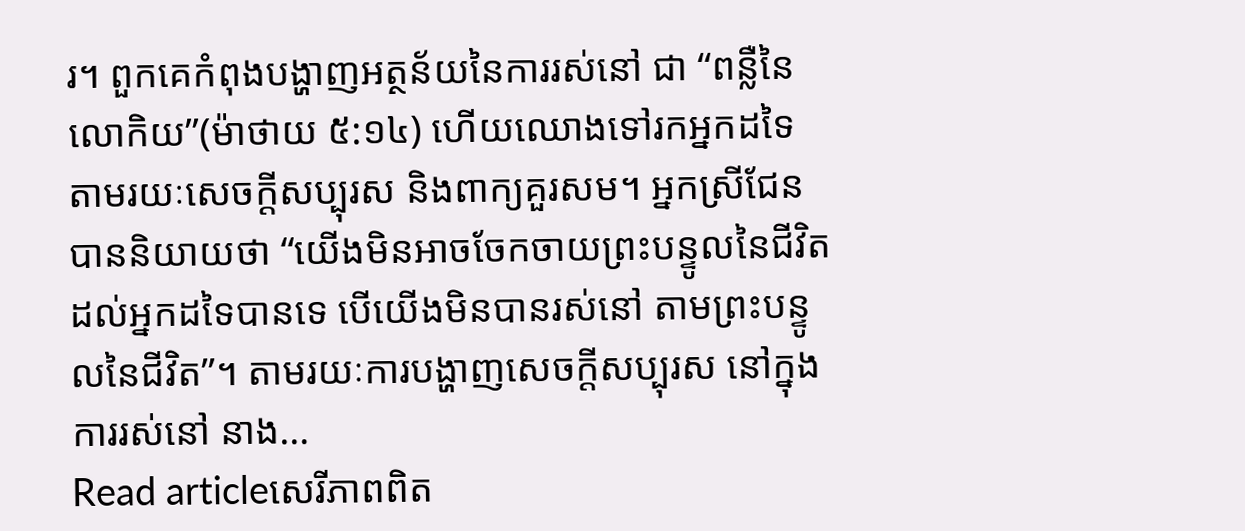រ។ ពួកគេកំពុងបង្ហាញអត្ថន័យនៃការរស់នៅ ជា “ពន្លឺនៃលោកិយ”(ម៉ាថាយ ៥:១៤) ហើយឈោងទៅរកអ្នកដទៃ តាមរយៈសេចក្តីសប្បុរស និងពាក្យគួរសម។ អ្នកស្រីជែនបាននិយាយថា “យើងមិនអាចចែកចាយព្រះបន្ទូលនៃជីវិត ដល់អ្នកដទៃបានទេ បើយើងមិនបានរស់នៅ តាមព្រះបន្ទូលនៃជីវិត”។ តាមរយៈការបង្ហាញសេចក្តីសប្បុរស នៅក្នុងការរស់នៅ នាង…
Read articleសេរីភាពពិត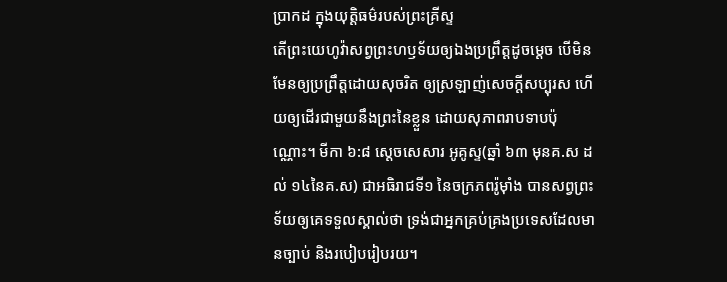ប្រាកដ ក្នុងយុត្តិធម៌របស់ព្រះគ្រីស្ទ
តើព្រះយេហូវ៉ាសព្វព្រះហឫទ័យឲ្យឯងប្រព្រឹត្តដូចម្តេច បើមិនមែនឲ្យប្រព្រឹត្តដោយសុចរិត ឲ្យស្រឡាញ់សេចក្តីសប្បុរស ហើយឲ្យដើរជាមួយនឹងព្រះនៃខ្លួន ដោយសុភាពរាបទាបប៉ុណ្ណោះ។ មីកា ៦:៨ ស្តេចសេសារ អូគូស្ទ(ឆ្នាំ ៦៣ មុនគ.ស ដល់ ១៤នៃគ.ស) ជាអធិរាជទី១ នៃចក្រភពរ៉ូម៉ាំង បានសព្វព្រះទ័យឲ្យគេទទួលស្គាល់ថា ទ្រង់ជាអ្នកគ្រប់គ្រងប្រទេសដែលមានច្បាប់ និងរបៀបរៀបរយ។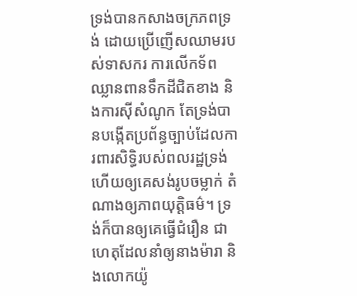ទ្រង់បានកសាងចក្រភពទ្រង់ ដោយប្រើញើសឈាមរបស់ទាសករ ការលើកទ័ពឈ្លានពានទឹកដីជិតខាង និងការស៊ីសំណូក តែទ្រង់បានបង្កើតប្រព័ន្ធច្បាប់ដែលការពារសិទ្ធិរបស់ពលរដ្ឋទ្រង់ ហើយឲ្យគេសង់រូបចម្លាក់ តំណាងឲ្យភាពយុត្តិធម៌។ ទ្រង់ក៏បានឲ្យគេធ្វើជំរឿន ជាហេតុដែលនាំឲ្យនាងម៉ារា និងលោកយ៉ូ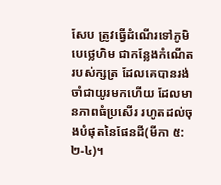សែប ត្រូវធ្វើដំណើរទៅភូមិបេថ្លេហិម ជាកន្លែងកំណើតរបស់ក្សត្រ ដែលគេបានរង់ចាំជាយូរមកហើយ ដែលមានភាពធំប្រសើរ រហូតដល់ចុងបំផុតនៃផែនដី(មីកា ៥:២-៤)។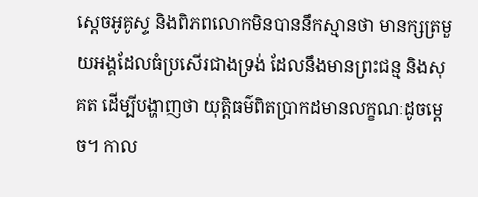ស្តេចអូគូស្ទ និងពិភពលោកមិនបាននឹកស្មានថា មានក្សត្រមួយអង្គដែលធំប្រសើរជាងទ្រង់ ដែលនឹងមានព្រះជន្ម និងសុគត ដើម្បីបង្ហាញថា យុត្តិធម៌ពិតប្រាកដមានលក្ខណៈដូចម្តេច។ កាល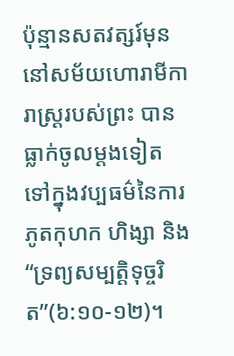ប៉ុន្មានសតវត្សរ៍មុន នៅសម័យហោរាមីកា រាស្រ្តរបស់ព្រះ បានធ្លាក់ចូលម្តងទៀត ទៅក្នុងវប្បធម៌នៃការភូតកុហក ហិង្សា និង “ទ្រព្យសម្បត្តិទុច្ចរិត”(៦:១០-១២)។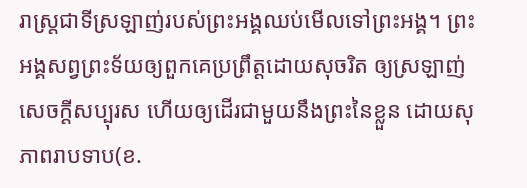រាស្រ្តជាទីស្រឡាញ់របស់ព្រះអង្គឈប់មើលទៅព្រះអង្គ។ ព្រះអង្គសព្វព្រះទ័យឲ្យពួកគេប្រព្រឹត្តដោយសុចរិត ឲ្យស្រឡាញ់សេចក្តីសប្បុរស ហើយឲ្យដើរជាមួយនឹងព្រះនៃខ្លួន ដោយសុភាពរាបទាប(ខ.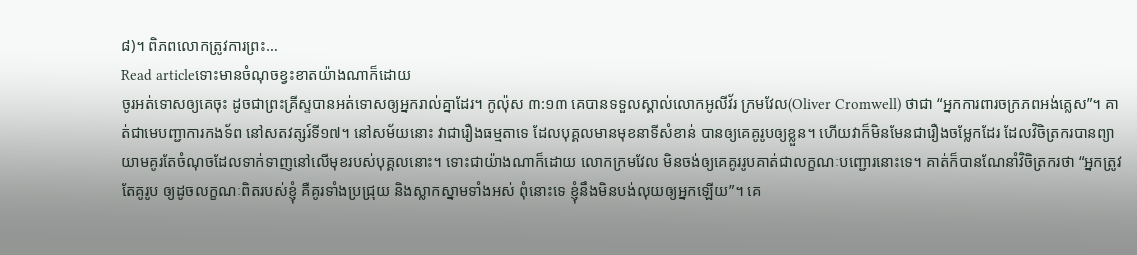៨)។ ពិភពលោកត្រូវការព្រះ…
Read articleទោះមានចំណុចខ្វះខាតយ៉ាងណាក៏ដោយ
ចូរអត់ទោសឲ្យគេចុះ ដូចជាព្រះគ្រីស្ទបានអត់ទោសឲ្យអ្នករាល់គ្នាដែរ។ កូល៉ុស ៣:១៣ គេបានទទួលស្គាល់លោកអូលីវ័រ ក្រមវែល(Oliver Cromwell) ថាជា “អ្នកការពារចក្រភពអង់គ្លេស”។ គាត់ជាមេបញ្ជាការកងទ័ព នៅសតវត្សរ៍ទី១៧។ នៅសម័យនោះ វាជារឿងធម្មតាទេ ដែលបុគ្គលមានមុខនាទីសំខាន់ បានឲ្យគេគូរូបឲ្យខ្លួន។ ហើយវាក៏មិនមែនជារឿងចម្លែកដែរ ដែលវិចិត្រករបានព្យាយាមគូរតែចំណុចដែលទាក់ទាញនៅលើមុខរបស់បុគ្គលនោះ។ ទោះជាយ៉ាងណាក៏ដោយ លោកក្រមវែល មិនចង់ឲ្យគេគូររូបគាត់ជាលក្ខណៈបញ្ជោរនោះទេ។ គាត់ក៏បានណែនាំវិចិត្រករថា “អ្នកត្រូវតែគូរូប ឲ្យដូចលក្ខណៈពិតរបស់ខ្ញុំ គឺគូរទាំងប្រជ្រុយ និងស្លាកស្នាមទាំងអស់ ពុំនោះទេ ខ្ញុំនឹងមិនបង់លុយឲ្យអ្នកឡើយ”។ គេ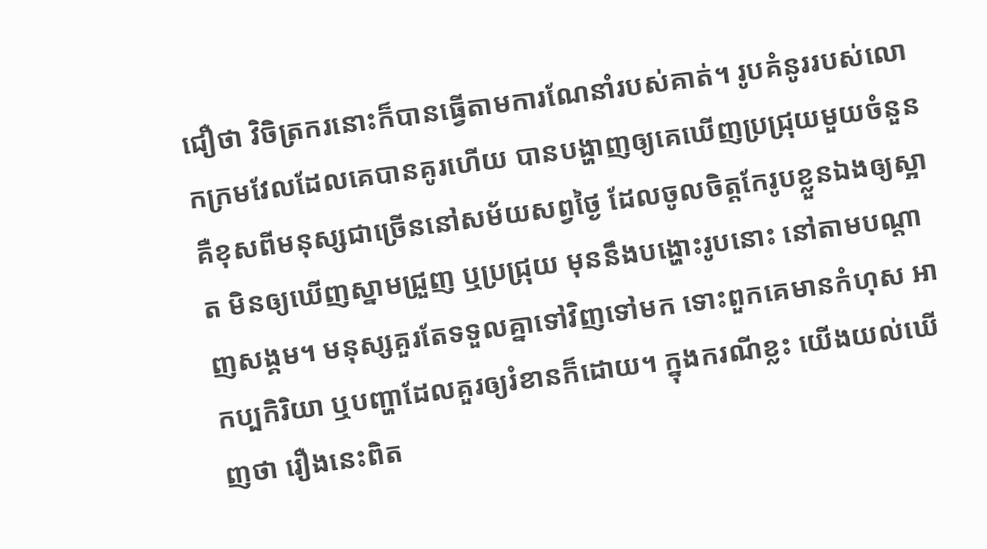ជឿថា វិចិត្រករនោះក៏បានធ្វើតាមការណែនាំរបស់គាត់។ រូបគំនូររបស់លោកក្រមវែលដែលគេបានគូរហើយ បានបង្ហាញឲ្យគេឃើញប្រជ្រុយមួយចំនួន គឺខុសពីមនុស្សជាច្រើននៅសម័យសព្វថ្ងៃ ដែលចូលចិត្តកែរូបខ្លួនឯងឲ្យស្អាត មិនឲ្យឃើញស្នាមជ្រួញ ឬប្រជ្រុយ មុននឹងបង្ហោះរូបនោះ នៅតាមបណ្តាញសង្គម។ មនុស្សគួរតែទទួលគ្នាទៅវិញទៅមក ទោះពួកគេមានកំហុស អាកប្បកិរិយា ឬបញ្ហាដែលគួរឲ្យរំខានក៏ដោយ។ ក្នុងករណីខ្លះ យើងយល់ឃើញថា រឿងនេះពិត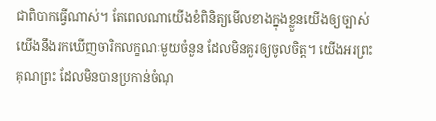ជាពិបាកធ្វើណាស់។ តែពេលណាយើងខំពិនិត្យមើលខាងក្នុងខ្លួនយើងឲ្យច្បាស់ យើងនឹងរកឃើញចារិកលក្ខណៈមួយចំនួន ដែលមិនគួរឲ្យចូលចិត្ត។ យើងអរព្រះគុណព្រះ ដែលមិនបានប្រកាន់ចំណុ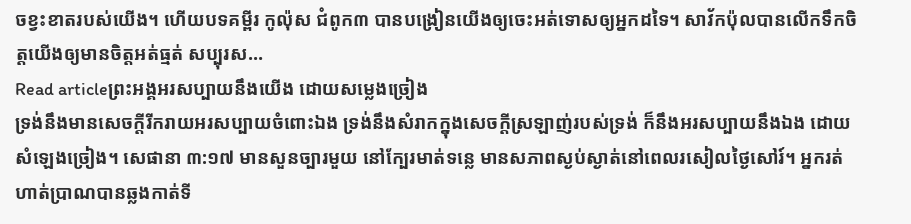ចខ្វះខាតរបស់យើង។ ហើយបទគម្ពីរ កូល៉ុស ជំពូក៣ បានបង្រៀនយើងឲ្យចេះអត់ទោសឲ្យអ្នកដទៃ។ សាវ័កប៉ុលបានលើកទឹកចិត្តយើងឲ្យមានចិត្តអត់ធ្មត់ សប្បុរស…
Read articleព្រះអង្គអរសប្បាយនឹងយើង ដោយសម្លេងច្រៀង
ទ្រង់នឹងមានសេចក្តីរីករាយអរសប្បាយចំពោះឯង ទ្រង់នឹងសំរាកក្នុងសេចក្តីស្រឡាញ់របស់ទ្រង់ ក៏នឹងអរសប្បាយនឹងឯង ដោយសំឡេងច្រៀង។ សេផានា ៣:១៧ មានសួនច្បារមួយ នៅក្បែរមាត់ទន្លេ មានសភាពស្ងប់ស្ងាត់នៅពេលរសៀលថ្ងៃសៅរ៍។ អ្នករត់ហាត់ប្រាណបានឆ្លងកាត់ទី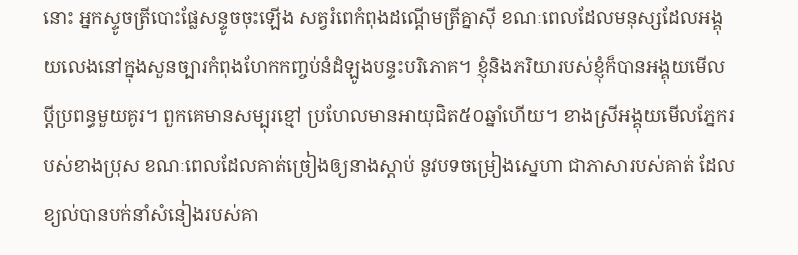នោះ អ្នកស្ទូចត្រីបោះផ្លែសន្ទូចចុះឡើង សត្វរំពេកំពុងដណ្តើមត្រីគ្នាស៊ី ខណៈពេលដែលមនុស្សដែលអង្គុយលេងនៅក្នុងសួនច្បារកំពុងហែកកញ្ចប់នំដំឡូងបន្ទះបរិភោគ។ ខ្ញុំនិងភរិយារបស់ខ្ញុំក៏បានអង្គុយមើលប្តីប្រពន្ធមួយគូរ។ ពួកគេមានសម្បុរខ្មៅ ប្រហែលមានអាយុជិត៥០ឆ្នាំហើយ។ ខាងស្រីអង្គុយមើលភ្នែករបស់ខាងប្រុស ខណៈពេលដែលគាត់ច្រៀងឲ្យនាងស្តាប់ នូវបទចម្រៀងស្នេហា ជាភាសារបស់គាត់ ដែលខ្យល់បានបក់នាំសំនៀងរបស់គា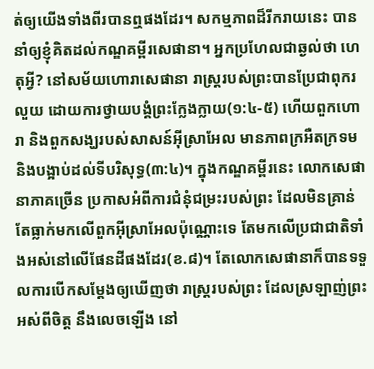ត់ឲ្យយើងទាំងពីរបានឮផងដែរ។ សកម្មភាពដ៏រីករាយនេះ បាននាំឲ្យខ្ញុំគិតដល់កណ្ឌគម្ពីរសេផានា។ អ្នកប្រហែលជាឆ្ងល់ថា ហេតុអ្វី? នៅសម័យហោរាសេផានា រាស្រ្តរបស់ព្រះបានប្រែជាពុករលួយ ដោយការថ្វាយបង្គំព្រះក្លែងក្លាយ(១:៤-៥) ហើយពួកហោរា និងពួកសង្ឃរបស់សាសន៍អ៊ីស្រាអែល មានភាពក្រអឺតក្រទម និងបង្អាប់ដល់ទីបរិសុទ្ធ(៣:៤)។ ក្នុងកណ្ឌគម្ពីរនេះ លោកសេផានាភាគច្រើន ប្រកាសអំពីការជំនុំជម្រះរបស់ព្រះ ដែលមិនគ្រាន់តែធ្លាក់មកលើពួកអ៊ីស្រាអែលប៉ុណ្ណោះទេ តែមកលើប្រជាជាតិទាំងអស់នៅលើផែនដីផងដែរ(ខ.៨)។ តែលោកសេផានាក៏បានទទួលការបើកសម្តែងឲ្យឃើញថា រាស្រ្តរបស់ព្រះ ដែលស្រឡាញ់ព្រះអស់ពីចិត្ត នឹងលេចឡើង នៅ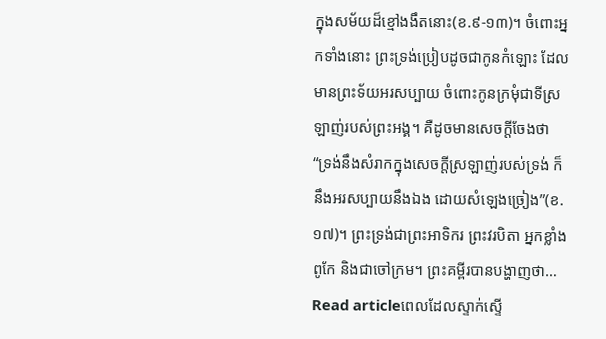ក្នុងសម័យដ៏ខ្មៅងងឹតនោះ(ខ.៩-១៣)។ ចំពោះអ្នកទាំងនោះ ព្រះទ្រង់ប្រៀបដូចជាកូនកំឡោះ ដែលមានព្រះទ័យអរសប្បាយ ចំពោះកូនក្រមុំជាទីស្រឡាញ់របស់ព្រះអង្គ។ គឺដូចមានសេចក្តីចែងថា “ទ្រង់នឹងសំរាកក្នុងសេចក្តីស្រឡាញ់របស់ទ្រង់ ក៏នឹងអរសប្បាយនឹងឯង ដោយសំឡេងច្រៀង”(ខ.១៧)។ ព្រះទ្រង់ជាព្រះអាទិករ ព្រះវរបិតា អ្នកខ្លាំងពូកែ និងជាចៅក្រម។ ព្រះគម្ពីរបានបង្ហាញថា…
Read articleពេលដែលស្ទាក់ស្ទើ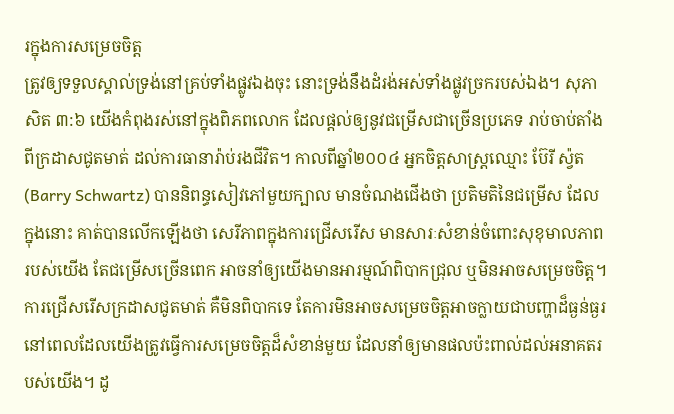រក្នុងការសម្រេចចិត្ត
ត្រូវឲ្យទទួលស្គាល់ទ្រង់នៅគ្រប់ទាំងផ្លូវឯងចុះ នោះទ្រង់នឹងដំរង់អស់ទាំងផ្លូវច្រករបស់ឯង។ សុភាសិត ៣:៦ យើងកំពុងរស់នៅក្នុងពិភពលោក ដែលផ្តល់ឲ្យនូវជម្រើសជាច្រើនប្រភេទ រាប់ចាប់តាំងពីក្រដាសជូតមាត់ ដល់ការធានារ៉ាប់រងជីវិត។ កាលពីឆ្នាំ២០០៤ អ្នកចិត្តសាស្រ្តឈ្មោះ ប៊ែរី ស្វ៉ត(Barry Schwartz) បាននិពន្ធសៀវភៅមួយក្បាល មានចំណងជើងថា ប្រតិមតិនៃជម្រើស ដែលក្នុងនោះ គាត់បានលើកឡើងថា សេរីភាពក្នុងការជ្រើសរើស មានសារៈសំខាន់ចំពោះសុខុមាលភាពរបស់យើង តែជម្រើសច្រើនពេក អាចនាំឲ្យយើងមានអារម្មណ៍ពិបាកជ្រុល ឬមិនអាចសម្រេចចិត្ត។ ការជ្រើសរើសក្រដាសជូតមាត់ គឺមិនពិបាកទេ តែការមិនអាចសម្រេចចិត្តអាចក្លាយជាបញ្ហាដ៏ធ្ងន់ធ្ងរ នៅពេលដែលយើងត្រូវធ្វើការសម្រេចចិត្តដ៏សំខាន់មួយ ដែលនាំឲ្យមានផលប៉ះពាល់ដល់អនាគតរបស់យើង។ ដូ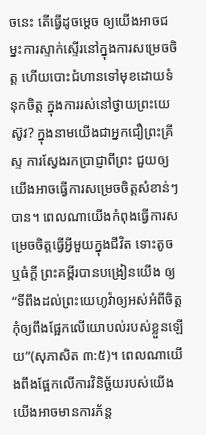ចនេះ តើធ្វើដូចម្តេច ឲ្យយើងអាចជម្នះការស្ទាក់ស្ទើរនៅក្នុងការសម្រេចចិត្ត ហើយបោះជំហានទៅមុខដោយទំនុកចិត្ត ក្នុងការរស់នៅថ្វាយព្រះយេស៊ូវ? ក្នុងនាមយើងជាអ្នកជឿព្រះគ្រីស្ទ ការស្វែងរកប្រាជ្ញាពីព្រះ ជួយឲ្យយើងអាចធ្វើការសម្រេចចិត្តសំខាន់ៗបាន។ ពេលណាយើងកំពុងធ្វើការសម្រេចចិត្តធ្វើអ្វីមួយក្នុងជីវិត ទោះតូច ឬធំក្តី ព្រះគម្ពីរបានបង្រៀនយើង ឲ្យ “ទីពឹងដល់ព្រះយេហូវ៉ាឲ្យអស់អំពីចិត្ត កុំឲ្យពឹងផ្អែកលើយោបល់របស់ខ្លួនឡើយ”(សុភាសិត ៣:៥)។ ពេលណាយើងពឹងផ្អែកលើការវិនិច្ឆ័យរបស់យើង យើងអាចមានការភ័ន្ត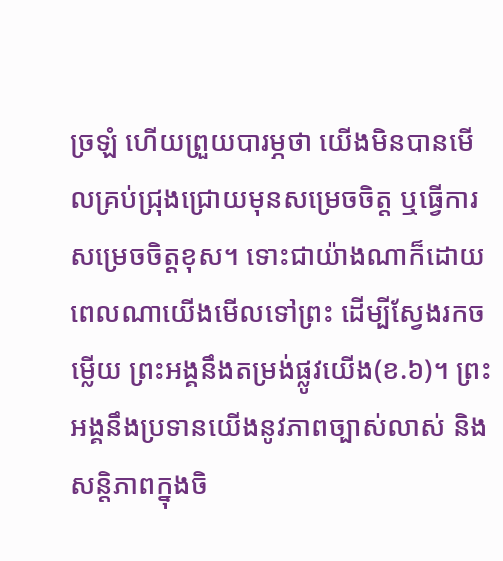ច្រឡំ ហើយព្រួយបារម្ភថា យើងមិនបានមើលគ្រប់ជ្រុងជ្រោយមុនសម្រេចចិត្ត ឬធ្វើការសម្រេចចិត្តខុស។ ទោះជាយ៉ាងណាក៏ដោយ ពេលណាយើងមើលទៅព្រះ ដើម្បីស្វែងរកចម្លើយ ព្រះអង្គនឹងតម្រង់ផ្លូវយើង(ខ.៦)។ ព្រះអង្គនឹងប្រទានយើងនូវភាពច្បាស់លាស់ និងសន្តិភាពក្នុងចិ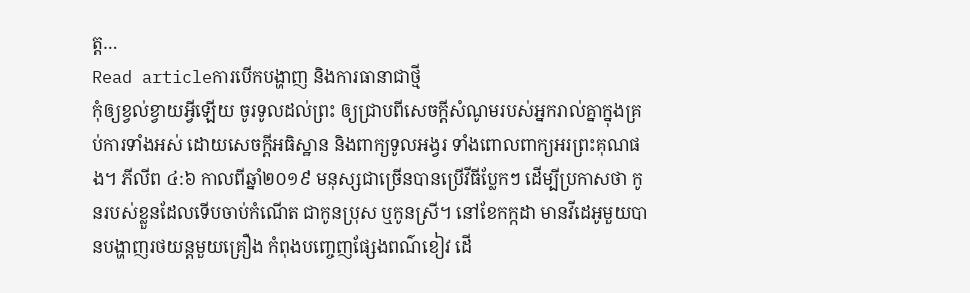ត្ត…
Read articleការបើកបង្ហាញ និងការធានាជាថ្មី
កុំឲ្យខ្វល់ខ្វាយអ្វីឡើយ ចូរទូលដល់ព្រះ ឲ្យជ្រាបពីសេចក្តីសំណូមរបស់អ្នករាល់គ្នាក្នុងគ្រប់ការទាំងអស់ ដោយសេចក្តីអធិស្ឋាន និងពាក្យទូលអង្វរ ទាំងពោលពាក្យអរព្រះគុណផង។ ភីលីព ៤:៦ កាលពីឆ្នាំ២០១៩ មនុស្សជាច្រើនបានប្រើវីធីប្លែកៗ ដើម្បីប្រកាសថា កូនរបស់ខ្លួនដែលទើបចាប់កំណើត ជាកូនប្រុស ឬកូនស្រី។ នៅខែកក្កដា មានវីដេអូមួយបានបង្ហាញរថយន្តមួយគ្រឿង កំពុងបញ្ចេញផ្សែងពណ៌ខៀវ ដើ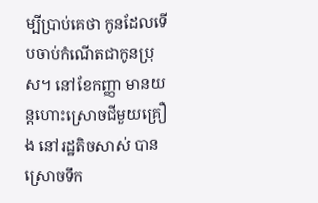ម្បីប្រាប់គេថា កូនដែលទើបចាប់កំណើតជាកូនប្រុស។ នៅខែកញ្ញា មានយន្តហោះស្រោចជីមួយគ្រឿង នៅរដ្ឋតិចសាស់ បានស្រោចទឹក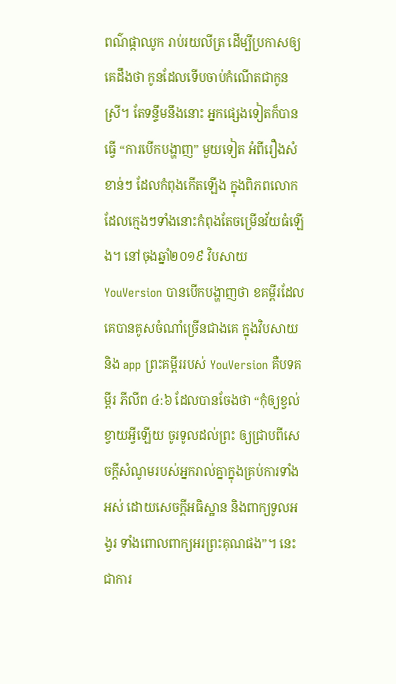ពណ៌ផ្កាឈូក រាប់រយលីត្រ ដើម្បីប្រកាសឲ្យគេដឹងថា កូនដែលទើបចាប់កំណើតជាកូនស្រី។ តែទន្ទឹមនឹងនោះ អ្នកផ្សេងទៀតក៏បានធ្វើ “ការបើកបង្ហាញ” មួយទៀត អំពីរឿងសំខាន់ៗ ដែលកំពុងកើតឡើង ក្នុងពិភពលោកដែលក្មេងៗទាំងនោះកំពុងតែចម្រើនវ័យធំឡើង។ នៅចុងឆ្នាំ២០១៩ វិបសាយ YouVersion បានបើកបង្ហាញថា ខគម្ពីរដែលគេបានគូសចំណាំច្រើនជាងគេ ក្នុងវិបសាយ និង app ព្រះគម្ពីររបស់ YouVersion គឺបទគម្ពីរ ភីលីព ៤:៦ ដែលបានចែងថា “កុំឲ្យខ្វល់ខ្វាយអ្វីឡើយ ចូរទូលដល់ព្រះ ឲ្យជ្រាបពីសេចក្តីសំណូមរបស់អ្នករាល់គ្នាក្នុងគ្រប់ការទាំងអស់ ដោយសេចក្តីអធិស្ឋាន និងពាក្យទូលអង្វរ ទាំងពោលពាក្យអរព្រះគុណផង”។ នេះជាការ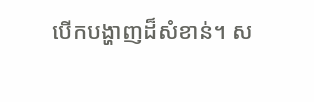បើកបង្ហាញដ៏សំខាន់។ ស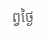ព្វថ្ងៃ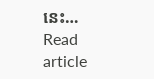នេះ…
Read article